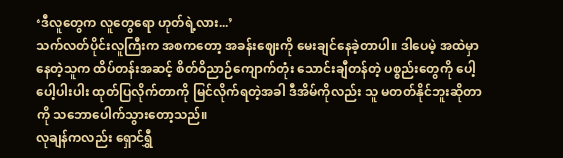‘ဒီလူတွေက လူတွေရော ဟုတ်ရဲ့လား...’
သက်လတ်ပိုင်းလူကြီးက အစကတော့ အခန်းဈေးကို မေးချင်နေခဲ့တာပါ။ ဒါပေမဲ့ အထဲမှာနေတဲ့သူက ထိပ်တန်းအဆင့် စိတ်ဝိညာဉ်ကျောက်တုံး သောင်းချီတန်တဲ့ ပစ္စည်းတွေကို ပေါ့ပေါ့ပါးပါး ထုတ်ပြလိုက်တာကို မြင်လိုက်ရတဲ့အခါ ဒီအိမ်ကိုလည်း သူ မတတ်နိုင်ဘူးဆိုတာကို သဘောပေါက်သွားတော့သည်။
လုချန်ကလည်း ရှောင်ရွှီ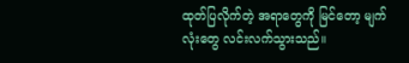ထုတ်ပြလိုက်တဲ့ အရာတွေကို မြင်တော့ မျက်လုံးတွေ လင်းလက်သွားသည်။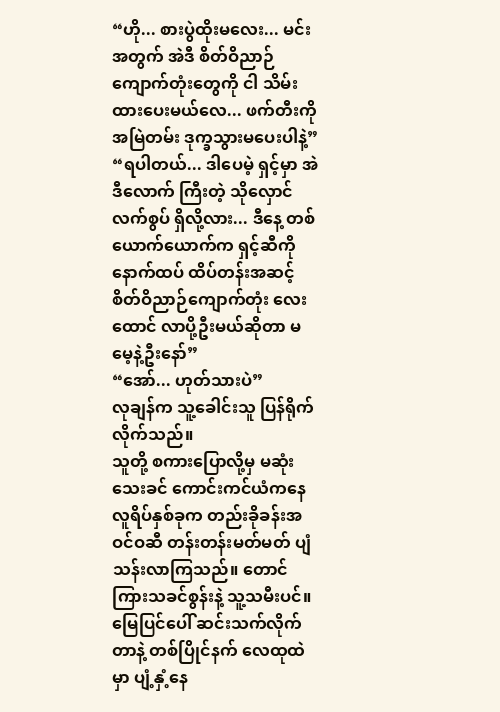“ဟို... စားပွဲထိုးမလေး... မင်းအတွက် အဲဒီ စိတ်ဝိညာဉ်ကျောက်တုံးတွေကို ငါ သိမ်းထားပေးမယ်လေ... ဖက်တီးကို အမြဲတမ်း ဒုက္ခသွားမပေးပါနဲ့”
“ရပါတယ်... ဒါပေမဲ့ ရှင့်မှာ အဲဒီလောက် ကြီးတဲ့ သိုလှောင်လက်စွပ် ရှိလို့လား... ဒီနေ့ တစ်ယောက်ယောက်က ရှင့်ဆီကို နောက်ထပ် ထိပ်တန်းအဆင့် စိတ်ဝိညာဉ်ကျောက်တုံး လေးထောင် လာပို့ဦးမယ်ဆိုတာ မမေ့နဲ့ဦးနော်”
“အော်... ဟုတ်သားပဲ”
လုချန်က သူ့ခေါင်းသူ ပြန်ရိုက်လိုက်သည်။
သူတို့ စကားပြောလို့မှ မဆုံးသေးခင် ကောင်းကင်ယံကနေ လူရိပ်နှစ်ခုက တည်းခိုခန်းအဝင်ဝဆီ တန်းတန်းမတ်မတ် ပျံသန်းလာကြသည်။ တောင်ကြားသခင်စွန်းနဲ့ သူ့သမီးပင်။
မြေပြင်ပေါ် ဆင်းသက်လိုက်တာနဲ့ တစ်ပြိုင်နက် လေထုထဲမှာ ပျံ့နှံ့နေ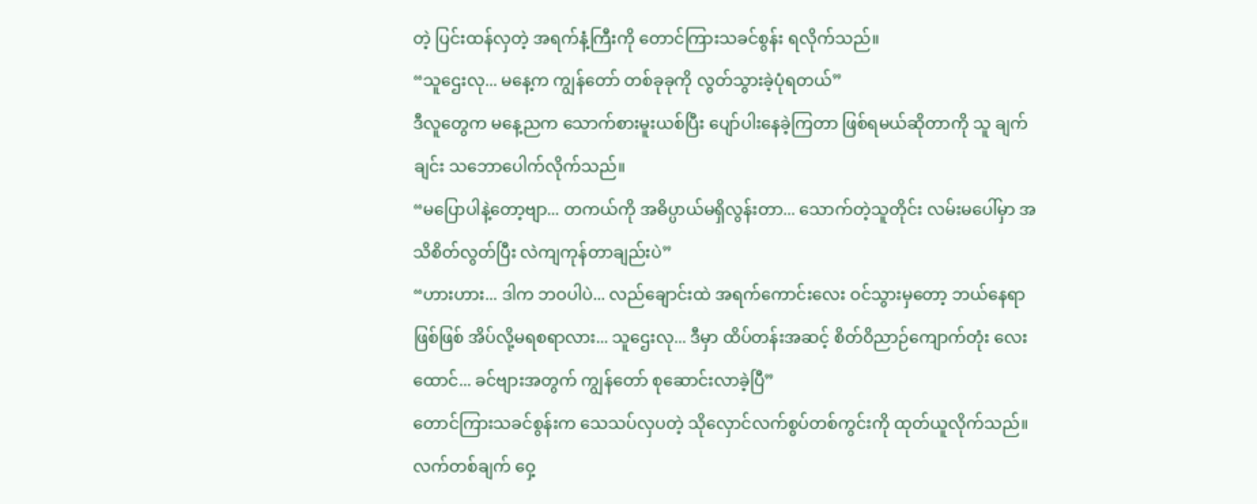တဲ့ ပြင်းထန်လှတဲ့ အရက်နံ့ကြီးကို တောင်ကြားသခင်စွန်း ရလိုက်သည်။
“သူဌေးလု... မနေ့က ကျွန်တော် တစ်ခုခုကို လွတ်သွားခဲ့ပုံရတယ်”
ဒီလူတွေက မနေ့ညက သောက်စားမူးယစ်ပြီး ပျော်ပါးနေခဲ့ကြတာ ဖြစ်ရမယ်ဆိုတာကို သူ ချက်ချင်း သဘောပေါက်လိုက်သည်။
“မပြောပါနဲ့တော့ဗျာ... တကယ်ကို အဓိပ္ပာယ်မရှိလွန်းတာ... သောက်တဲ့သူတိုင်း လမ်းမပေါ်မှာ အသိစိတ်လွတ်ပြီး လဲကျကုန်တာချည်းပဲ”
“ဟားဟား... ဒါက ဘဝပါပဲ... လည်ချောင်းထဲ အရက်ကောင်းလေး ဝင်သွားမှတော့ ဘယ်နေရာဖြစ်ဖြစ် အိပ်လို့မရစရာလား... သူဌေးလု... ဒီမှာ ထိပ်တန်းအဆင့် စိတ်ဝိညာဉ်ကျောက်တုံး လေးထောင်... ခင်ဗျားအတွက် ကျွန်တော် စုဆောင်းလာခဲ့ပြီ”
တောင်ကြားသခင်စွန်းက သေသပ်လှပတဲ့ သိုလှောင်လက်စွပ်တစ်ကွင်းကို ထုတ်ယူလိုက်သည်။ လက်တစ်ချက် ဝှေ့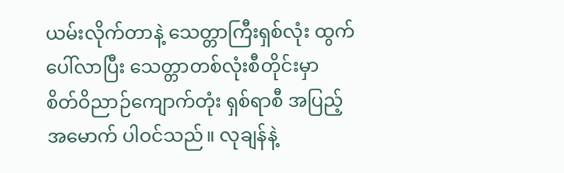ယမ်းလိုက်တာနဲ့ သေတ္တာကြီးရှစ်လုံး ထွက်ပေါ်လာပြီး သေတ္တာတစ်လုံးစီတိုင်းမှာ စိတ်ဝိညာဉ်ကျောက်တုံး ရှစ်ရာစီ အပြည့်အမောက် ပါဝင်သည်။ လုချန်နဲ့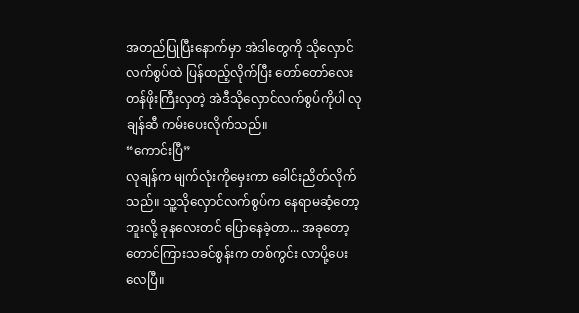အတည်ပြုပြီးနောက်မှာ အဲဒါတွေကို သိုလှောင်လက်စွပ်ထဲ ပြန်ထည့်လိုက်ပြီး တော်တော်လေး တန်ဖိုးကြီးလှတဲ့ အဲဒီသိုလှောင်လက်စွပ်ကိုပါ လုချန်ဆီ ကမ်းပေးလိုက်သည်။
“ကောင်းပြီ”
လုချန်က မျက်လုံးကိုမှေးကာ ခေါင်းညိတ်လိုက်သည်။ သူ့သိုလှောင်လက်စွပ်က နေရာမဆံ့တော့ဘူးလို့ ခုနလေးတင် ပြောနေခဲ့တာ... အခုတော့ တောင်ကြားသခင်စွန်းက တစ်ကွင်း လာပို့ပေးလေပြီ။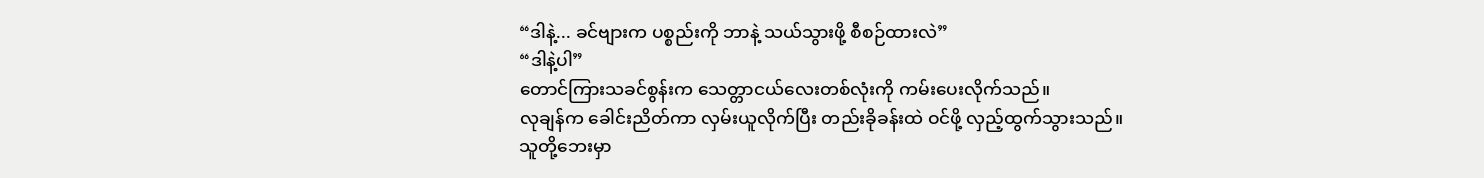“ဒါနဲ့... ခင်ဗျားက ပစ္စည်းကို ဘာနဲ့ သယ်သွားဖို့ စီစဉ်ထားလဲ”
“ဒါနဲ့ပါ”
တောင်ကြားသခင်စွန်းက သေတ္တာငယ်လေးတစ်လုံးကို ကမ်းပေးလိုက်သည်။
လုချန်က ခေါင်းညိတ်ကာ လှမ်းယူလိုက်ပြီး တည်းခိုခန်းထဲ ဝင်ဖို့ လှည့်ထွက်သွားသည်။
သူတို့ဘေးမှာ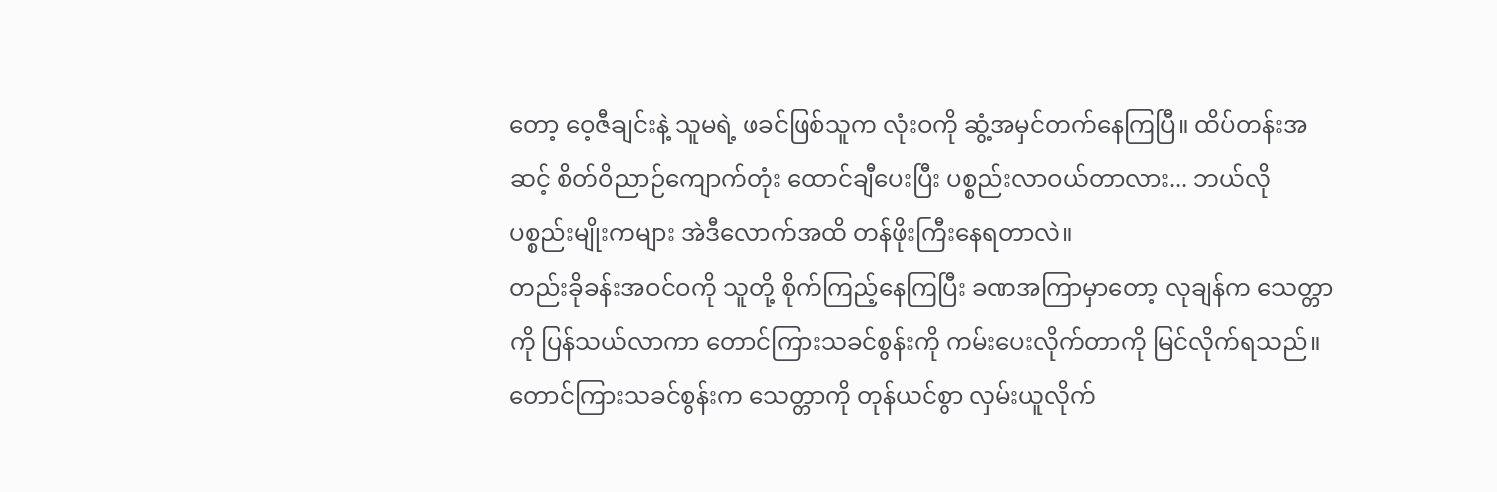တော့ ဝေ့ဇီချင်းနဲ့ သူမရဲ့ ဖခင်ဖြစ်သူက လုံးဝကို ဆွံ့အမှင်တက်နေကြပြီ။ ထိပ်တန်းအဆင့် စိတ်ဝိညာဉ်ကျောက်တုံး ထောင်ချီပေးပြီး ပစ္စည်းလာဝယ်တာလား... ဘယ်လို ပစ္စည်းမျိုးကများ အဲဒီလောက်အထိ တန်ဖိုးကြီးနေရတာလဲ။
တည်းခိုခန်းအဝင်ဝကို သူတို့ စိုက်ကြည့်နေကြပြီး ခဏအကြာမှာတော့ လုချန်က သေတ္တာကို ပြန်သယ်လာကာ တောင်ကြားသခင်စွန်းကို ကမ်းပေးလိုက်တာကို မြင်လိုက်ရသည်။
တောင်ကြားသခင်စွန်းက သေတ္တာကို တုန်ယင်စွာ လှမ်းယူလိုက်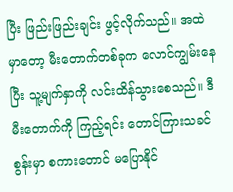ပြီး ဖြည်းဖြည်းချင်း ဖွင့်လိုက်သည်။ အထဲမှာတော့ မီးတောက်တစ်ခုက လောင်ကျွမ်းနေပြီး သူ့မျက်နှာကို လင်းထိန်သွားစေသည်။ ဒီမီးတောက်ကို ကြည့်ရင်း တောင်ကြားသခင်စွန်းမှာ စကားတောင် မပြောနိုင်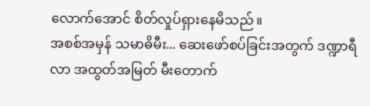လောက်အောင် စိတ်လှုပ်ရှားနေမိသည်။
အစစ်အမှန် သမာဓိမီး... ဆေးဖော်စပ်ခြင်းအတွက် ဒဏ္ဍာရီလာ အထွတ်အမြတ် မီးတောက်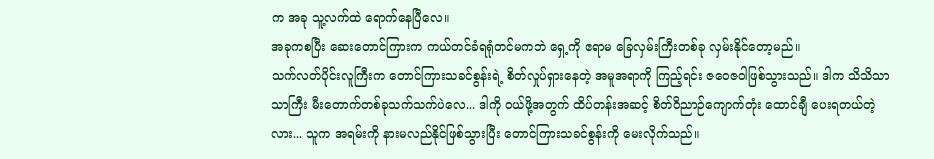က အခု သူ့လက်ထဲ ရောက်နေပြီလေ။
အခုကစပြီး ဆေးတောင်ကြားက ကယ်တင်ခံရရုံတင်မကဘဲ ရှေ့ကို ဧရာမ ခြေလှမ်းကြီးတစ်ခု လှမ်းနိုင်တော့မည်။
သက်လတ်ပိုင်းလူကြီးက တောင်ကြားသခင်စွန်းရဲ့ စိတ်လှုပ်ရှားနေတဲ့ အမူအရာကို ကြည့်ရင်း ဇဝေဇဝါဖြစ်သွားသည်။ ဒါက သိသိသာသာကြီး မီးတောက်တစ်ခုသက်သက်ပဲလေ... ဒါကို ဝယ်ဖို့အတွက် ထိပ်တန်းအဆင့် စိတ်ဝိညာဉ်ကျောက်တုံး ထောင်ချီ ပေးရတယ်တဲ့လား... သူက အရမ်းကို နားမလည်နိုင်ဖြစ်သွားပြီး တောင်ကြားသခင်စွန်းကို မေးလိုက်သည်။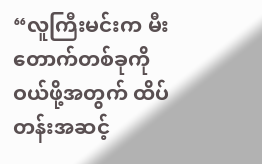“လူကြီးမင်းက မီးတောက်တစ်ခုကို ဝယ်ဖို့အတွက် ထိပ်တန်းအဆင့်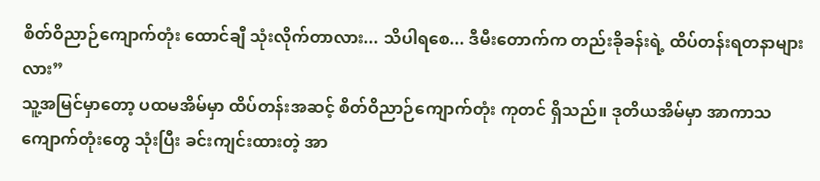စိတ်ဝိညာဉ်ကျောက်တုံး ထောင်ချီ သုံးလိုက်တာလား... သိပါရစေ... ဒီမီးတောက်က တည်းခိုခန်းရဲ့ ထိပ်တန်းရတနာများလား”
သူ့အမြင်မှာတော့ ပထမအိမ်မှာ ထိပ်တန်းအဆင့် စိတ်ဝိညာဉ်ကျောက်တုံး ကုတင် ရှိသည်။ ဒုတိယအိမ်မှာ အာကာသကျောက်တုံးတွေ သုံးပြီး ခင်းကျင်းထားတဲ့ အာ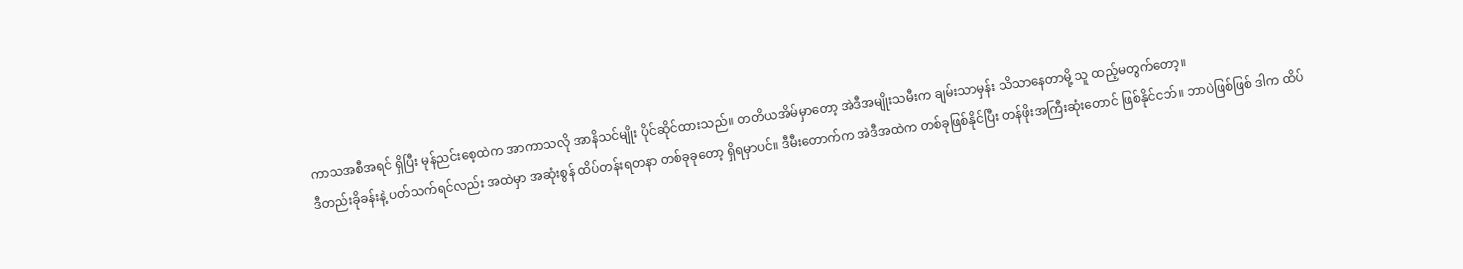ကာသအစီအရင် ရှိပြီး မုန်ညင်းစေ့ထဲက အာကာသလို အာနိသင်မျိုး ပိုင်ဆိုင်ထားသည်။ တတိယအိမ်မှာတော့ အဲဒီအမျိုးသမီးက ချမ်းသာမှန်း သိသာနေတာမို့ သူ ထည့်မတွက်တော့။
ဒီတည်းခိုခန်းနဲ့ ပတ်သက်ရင်လည်း အထဲမှာ အဆုံးစွန် ထိပ်တန်းရတနာ တစ်ခုခုတော့ ရှိရမှာပင်။ ဒီမီးတောက်က အဲဒီအထဲက တစ်ခုဖြစ်နိုင်ပြီး တန်ဖိုးအကြီးဆုံးတောင် ဖြစ်နိုင်ငဘ်။ ဘာပဲဖြစ်ဖြစ် ဒါက ထိပ်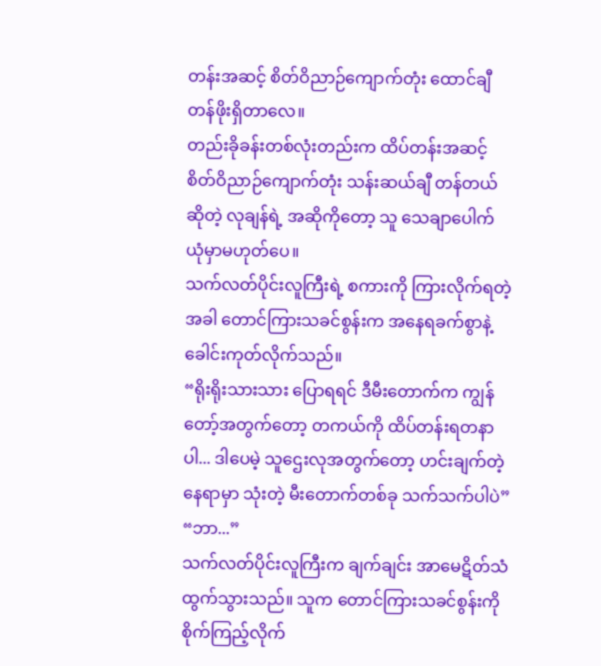တန်းအဆင့် စိတ်ဝိညာဉ်ကျောက်တုံး ထောင်ချီ တန်ဖိုးရှိတာလေ။
တည်းခိုခန်းတစ်လုံးတည်းက ထိပ်တန်းအဆင့် စိတ်ဝိညာဉ်ကျောက်တုံး သန်းဆယ်ချီ တန်တယ်ဆိုတဲ့ လုချန်ရဲ့ အဆိုကိုတော့ သူ သေချာပေါက် ယုံမှာမဟုတ်ပေ။
သက်လတ်ပိုင်းလူကြီးရဲ့ စကားကို ကြားလိုက်ရတဲ့အခါ တောင်ကြားသခင်စွန်းက အနေရခက်စွာနဲ့ ခေါင်းကုတ်လိုက်သည်။
“ရိုးရိုးသားသား ပြောရရင် ဒီမီးတောက်က ကျွန်တော့်အတွက်တော့ တကယ်ကို ထိပ်တန်းရတနာပါ... ဒါပေမဲ့ သူဌေးလုအတွက်တော့ ဟင်းချက်တဲ့နေရာမှာ သုံးတဲ့ မီးတောက်တစ်ခု သက်သက်ပါပဲ”
“ဘာ...”
သက်လတ်ပိုင်းလူကြီးက ချက်ချင်း အာမေဋိတ်သံ ထွက်သွားသည်။ သူက တောင်ကြားသခင်စွန်းကို စိုက်ကြည့်လိုက်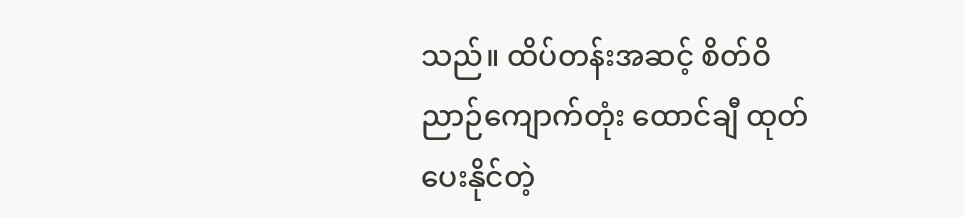သည်။ ထိပ်တန်းအဆင့် စိတ်ဝိညာဉ်ကျောက်တုံး ထောင်ချီ ထုတ်ပေးနိုင်တဲ့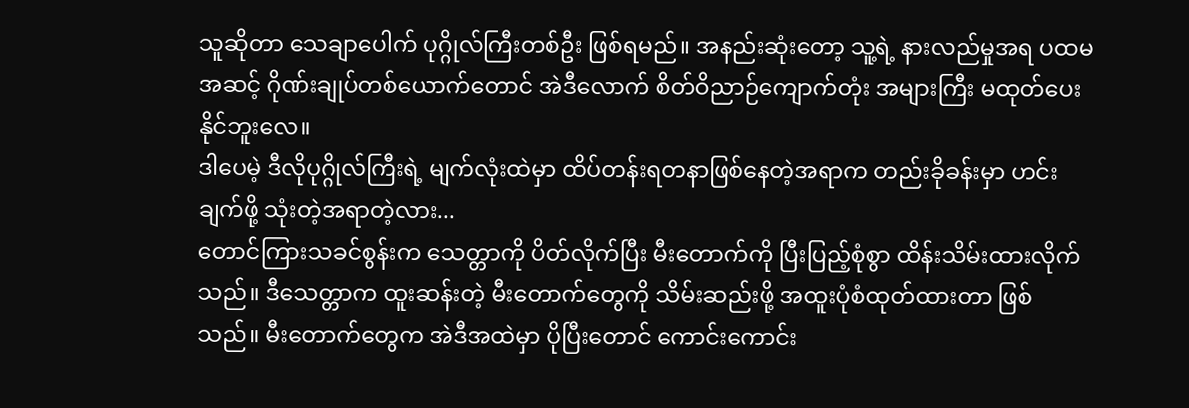သူဆိုတာ သေချာပေါက် ပုဂ္ဂိုလ်ကြီးတစ်ဦး ဖြစ်ရမည်။ အနည်းဆုံးတော့ သူ့ရဲ့ နားလည်မှုအရ ပထမအဆင့် ဂိုဏ်းချုပ်တစ်ယောက်တောင် အဲဒီလောက် စိတ်ဝိညာဉ်ကျောက်တုံး အများကြီး မထုတ်ပေးနိုင်ဘူးလေ။
ဒါပေမဲ့ ဒီလိုပုဂ္ဂိုလ်ကြီးရဲ့ မျက်လုံးထဲမှာ ထိပ်တန်းရတနာဖြစ်နေတဲ့အရာက တည်းခိုခန်းမှာ ဟင်းချက်ဖို့ သုံးတဲ့အရာတဲ့လား...
တောင်ကြားသခင်စွန်းက သေတ္တာကို ပိတ်လိုက်ပြီး မီးတောက်ကို ပြီးပြည့်စုံစွာ ထိန်းသိမ်းထားလိုက်သည်။ ဒီသေတ္တာက ထူးဆန်းတဲ့ မီးတောက်တွေကို သိမ်းဆည်းဖို့ အထူးပုံစံထုတ်ထားတာ ဖြစ်သည်။ မီးတောက်တွေက အဲဒီအထဲမှာ ပိုပြီးတောင် ကောင်းကောင်း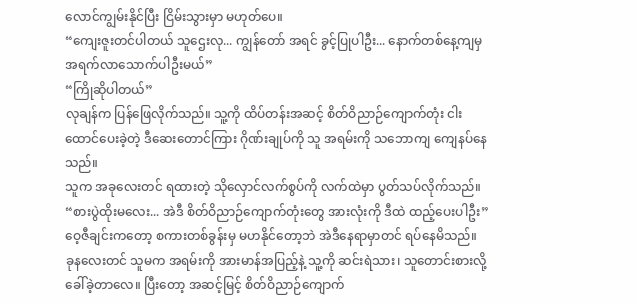လောင်ကျွမ်းနိုင်ပြီး ငြိမ်းသွားမှာ မဟုတ်ပေ။
“ကျေးဇူးတင်ပါတယ် သူဌေးလု... ကျွန်တော် အရင် ခွင့်ပြုပါဦး... နောက်တစ်နေ့ကျမှ အရက်လာသောက်ပါဦးမယ်”
“ကြိုဆိုပါတယ်”
လုချန်က ပြန်ဖြေလိုက်သည်။ သူ့ကို ထိပ်တန်းအဆင့် စိတ်ဝိညာဉ်ကျောက်တုံး ငါးထောင်ပေးခဲ့တဲ့ ဒီဆေးတောင်ကြား ဂိုဏ်းချုပ်ကို သူ အရမ်းကို သဘောကျ ကျေနပ်နေသည်။
သူက အခုလေးတင် ရထားတဲ့ သိုလှောင်လက်စွပ်ကို လက်ထဲမှာ ပွတ်သပ်လိုက်သည်။
“စားပွဲထိုးမလေး... အဲဒီ စိတ်ဝိညာဉ်ကျောက်တုံးတွေ အားလုံးကို ဒီထဲ ထည့်ပေးပါဦး”
ဝေ့ဇီချင်းကတော့ စကားတစ်ခွန်းမှ မဟနိုင်တော့ဘဲ အဲဒီနေရာမှာတင် ရပ်နေမိသည်။
ခုနလေးတင် သူမက အရမ်းကို အားမာန်အပြည့်နဲ့ သူ့ကို ဆင်းရဲသား၊ သူတောင်းစားလို့ ခေါ်ခဲ့တာလေ။ ပြီးတော့ အဆင့်မြင့် စိတ်ဝိညာဉ်ကျောက်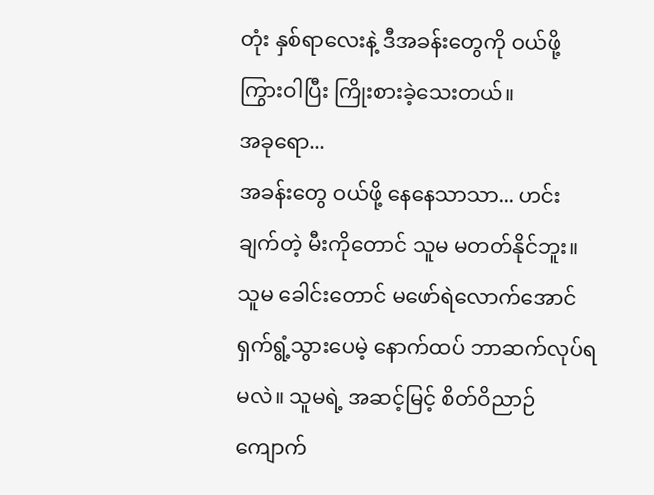တုံး နှစ်ရာလေးနဲ့ ဒီအခန်းတွေကို ဝယ်ဖို့ ကြွားဝါပြီး ကြိုးစားခဲ့သေးတယ်။
အခုရော...
အခန်းတွေ ဝယ်ဖို့ နေနေသာသာ... ဟင်းချက်တဲ့ မီးကိုတောင် သူမ မတတ်နိုင်ဘူး။
သူမ ခေါင်းတောင် မဖော်ရဲလောက်အောင် ရှက်ရွံ့သွားပေမဲ့ နောက်ထပ် ဘာဆက်လုပ်ရမလဲ။ သူမရဲ့ အဆင့်မြင့် စိတ်ဝိညာဉ်ကျောက်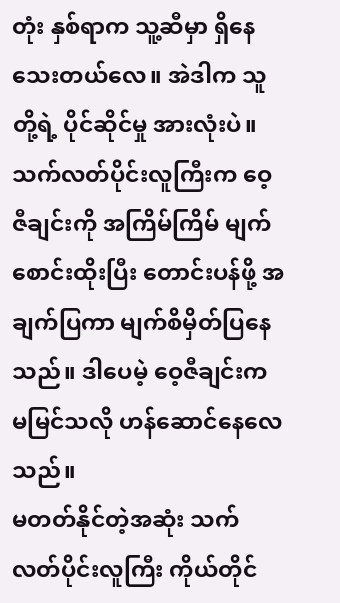တုံး နှစ်ရာက သူ့ဆီမှာ ရှိနေသေးတယ်လေ။ အဲဒါက သူတို့ရဲ့ ပိုင်ဆိုင်မှု အားလုံးပဲ။
သက်လတ်ပိုင်းလူကြီးက ဝေ့ဇီချင်းကို အကြိမ်ကြိမ် မျက်စောင်းထိုးပြီး တောင်းပန်ဖို့ အချက်ပြကာ မျက်စိမှိတ်ပြနေသည်။ ဒါပေမဲ့ ဝေ့ဇီချင်းက မမြင်သလို ဟန်ဆောင်နေလေသည်။
မတတ်နိုင်တဲ့အဆုံး သက်လတ်ပိုင်းလူကြီး ကိုယ်တိုင်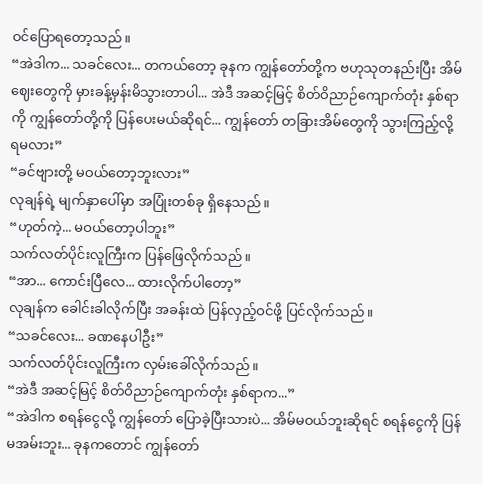ဝင်ပြောရတော့သည်။
“အဲဒါက... သခင်လေး... တကယ်တော့ ခုနက ကျွန်တော်တို့က ဗဟုသုတနည်းပြီး အိမ်ဈေးတွေကို မှားခန့်မှန်းမိသွားတာပါ... အဲဒီ အဆင့်မြင့် စိတ်ဝိညာဉ်ကျောက်တုံး နှစ်ရာကို ကျွန်တော်တို့ကို ပြန်ပေးမယ်ဆိုရင်... ကျွန်တော် တခြားအိမ်တွေကို သွားကြည့်လို့ ရမလား”
“ခင်ဗျားတို့ မဝယ်တော့ဘူးလား”
လုချန်ရဲ့ မျက်နှာပေါ်မှာ အပြုံးတစ်ခု ရှိနေသည်။
“ဟုတ်ကဲ့... မဝယ်တော့ပါဘူး”
သက်လတ်ပိုင်းလူကြီးက ပြန်ဖြေလိုက်သည်။
“အာ... ကောင်းပြီလေ... ထားလိုက်ပါတော့”
လုချန်က ခေါင်းခါလိုက်ပြီး အခန်းထဲ ပြန်လှည့်ဝင်ဖို့ ပြင်လိုက်သည်။
“သခင်လေး... ခဏနေပါဦး”
သက်လတ်ပိုင်းလူကြီးက လှမ်းခေါ်လိုက်သည်။
“အဲဒီ အဆင့်မြင့် စိတ်ဝိညာဉ်ကျောက်တုံး နှစ်ရာက...”
“အဲဒါက စရန်ငွေလို့ ကျွန်တော် ပြောခဲ့ပြီးသားပဲ... အိမ်မဝယ်ဘူးဆိုရင် စရန်ငွေကို ပြန်မအမ်းဘူး... ခုနကတောင် ကျွန်တော်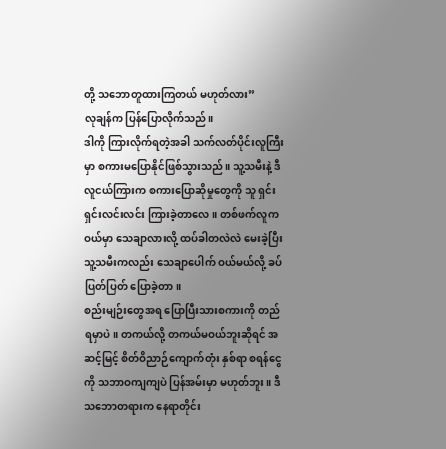တို့ သဘောတူထားကြတယ် မဟုတ်လား”
လုချန်က ပြန်ပြောလိုက်သည်။
ဒါကို ကြားလိုက်ရတဲ့အခါ သက်လတ်ပိုင်းလူကြီးမှာ စကားမပြောနိုင်ဖြစ်သွားသည်။ သူ့သမီးနဲ့ ဒီလူငယ်ကြားက စကားပြောဆိုမှုတွေကို သူ ရှင်းရှင်းလင်းလင်း ကြားခဲ့တာလေ။ တစ်ဖက်လူက ဝယ်မှာ သေချာလားလို့ ထပ်ခါတလဲလဲ မေးခဲ့ပြီး သူ့သမီးကလည်း သေချာပေါက် ဝယ်မယ်လို့ ခပ်ပြတ်ပြတ် ပြောခဲ့တာ။
စည်းမျဉ်းတွေအရ ပြောပြီးသားစကားကို တည်ရမှာပဲ။ တကယ်လို့ တကယ်မဝယ်ဘူးဆိုရင် အဆင့်မြင့် စိတ်ဝိညာဉ်ကျောက်တုံး နှစ်ရာ စရန်ငွေကို သဘာဝကျကျပဲ ပြန်အမ်းမှာ မဟုတ်ဘူး။ ဒီသဘောတရားက နေရာတိုင်း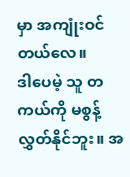မှာ အကျုံးဝင်တယ်လေ။
ဒါပေမဲ့ သူ တကယ်ကို မစွန့်လွှတ်နိုင်ဘူး။ အ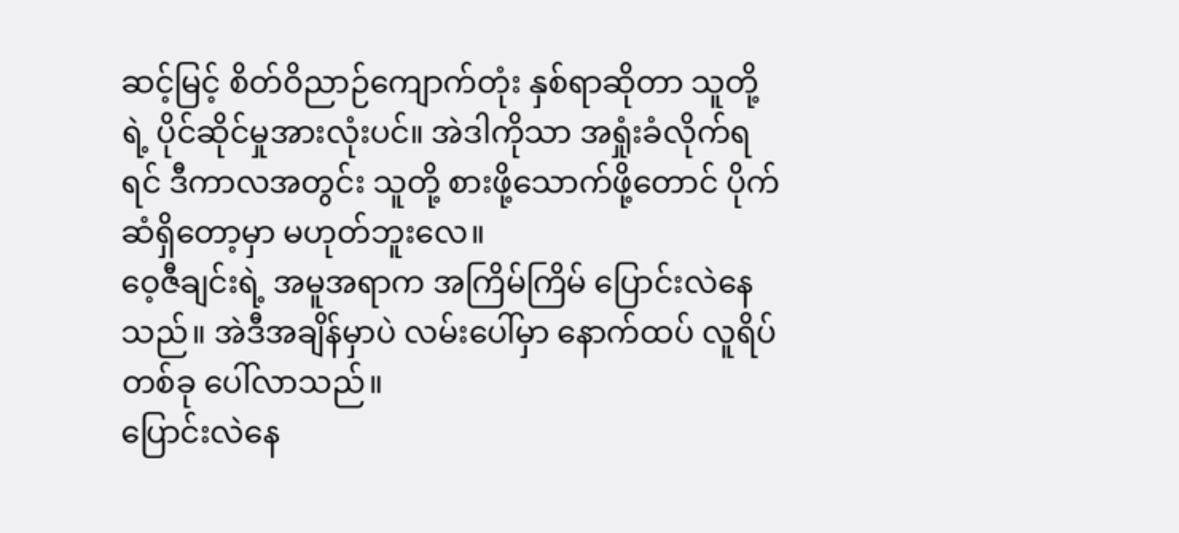ဆင့်မြင့် စိတ်ဝိညာဉ်ကျောက်တုံး နှစ်ရာဆိုတာ သူတို့ရဲ့ ပိုင်ဆိုင်မှုအားလုံးပင်။ အဲဒါကိုသာ အရှုံးခံလိုက်ရရင် ဒီကာလအတွင်း သူတို့ စားဖို့သောက်ဖို့တောင် ပိုက်ဆံရှိတော့မှာ မဟုတ်ဘူးလေ။
ဝေ့ဇီချင်းရဲ့ အမူအရာက အကြိမ်ကြိမ် ပြောင်းလဲနေသည်။ အဲဒီအချိန်မှာပဲ လမ်းပေါ်မှာ နောက်ထပ် လူရိပ်တစ်ခု ပေါ်လာသည်။
ပြောင်းလဲနေ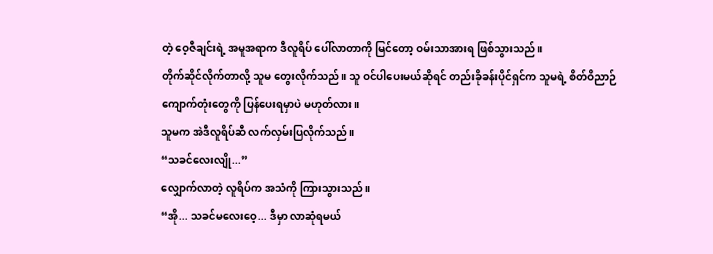တဲ့ ဝေ့ဇီချင်းရဲ့ အမူအရာက ဒီလူရိပ် ပေါ်လာတာကို မြင်တော့ ဝမ်းသာအားရ ဖြစ်သွားသည်။
တိုက်ဆိုင်လိုက်တာလို့ သူမ တွေးလိုက်သည်။ သူ ဝင်ပါပေးမယ်ဆိုရင် တည်းခိုခန်းပိုင်ရှင်က သူမရဲ့ စိတ်ဝိညာဉ်ကျောက်တုံးတွေကို ပြန်ပေးရမှာပဲ မဟုတ်လား။
သူမက အဲဒီလူရိပ်ဆီ လက်လှမ်းပြလိုက်သည်။
“သခင်လေးလျို...”
လျှောက်လာတဲ့ လူရိပ်က အသံကို ကြားသွားသည်။
“အို... သခင်မလေးဝေ့... ဒီမှာ လာဆုံရမယ်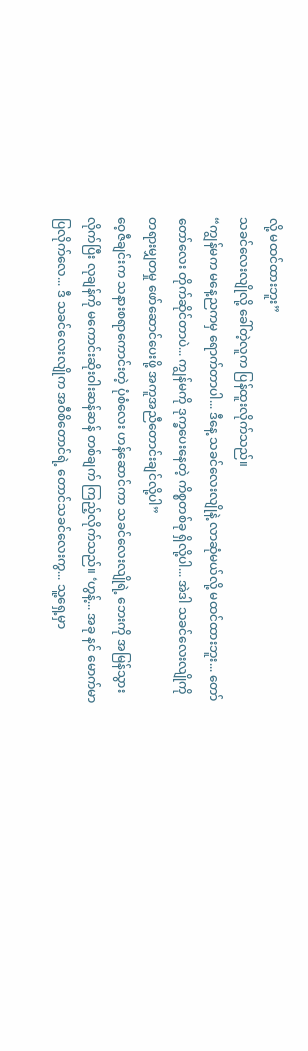လို့ မထင်ထားဘူး”
သခင်လေးလျိုလို့ ခေါ်တဲ့လူက ပြန်ထူးလိုက်သည်။
“ကျွန်မက မနေ့ညကမှ ရောက်တာပါ... ဒီနေ့ သခင်လေးလျိုနဲ့ လာဆုံမယ်လို့ မထင်ထားဘူး... တော်တော်လေး တိုက်ဆိုင်တာပဲ... ကျွန်မကို ဒုက္ခပေးနေတဲ့ ကိစ္စတစ်ခု ရှိလို့ပါ... အဲဒါ သခင်လေးလျိုကို တရားမျှတမှု ဖော်ဆောင်ပေးဖို့ အကူအညီတောင်းချင်လို့ပါ”
ဝေ့ဇီချင်းက သနားစရာကောင်းတဲ့ ပုံစံလေး ဟန်ဆောင်ကာ သခင်လေးလျိုရဲ့ ဘေးကို အမြန်သွားလိုက်ပြီး လုချန်ကို မကောင်းဆိုးဝါးဆန်ဆန် တစ်ချက် ကြည့်လိုက်သည်။ ‘ဟွန့်... အခု နင် မောက်မာပြလိုက်လေ... ဒီ သခင်လေးလျိုက အဝီစိတောင်ရဲ့ တောင်သခင်လေးကွ... သူ့ရှေ့မှာ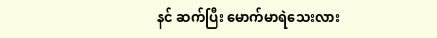နင် ဆက်ပြီး မောက်မာရဲသေးလား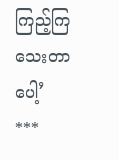ကြည့်ကြသေးတာပေါ့’
***